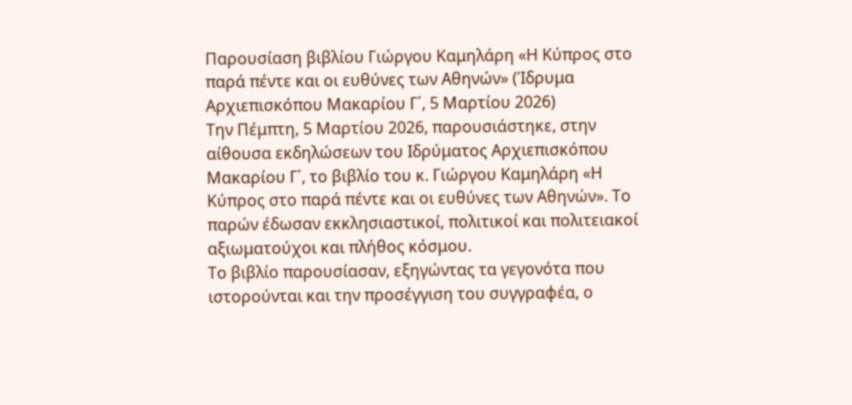Παρουσίαση βιβλίου Γιώργου Καμηλάρη «H Κύπρος στο παρά πέντε και οι ευθύνες των Αθηνών» (Ίδρυμα Αρχιεπισκόπου Μακαρίου Γ΄, 5 Μαρτίου 2026)
Την Πέμπτη, 5 Μαρτίου 2026, παρουσιάστηκε, στην αίθουσα εκδηλώσεων του Ιδρύματος Αρχιεπισκόπου Μακαρίου Γ΄, το βιβλίο του κ. Γιώργου Καμηλάρη «H Κύπρος στο παρά πέντε και οι ευθύνες των Αθηνών». Το παρών έδωσαν εκκλησιαστικοί, πολιτικοί και πολιτειακοί αξιωματούχοι και πλήθος κόσμου.
Το βιβλίο παρουσίασαν, εξηγώντας τα γεγονότα που ιστορούνται και την προσέγγιση του συγγραφέα, ο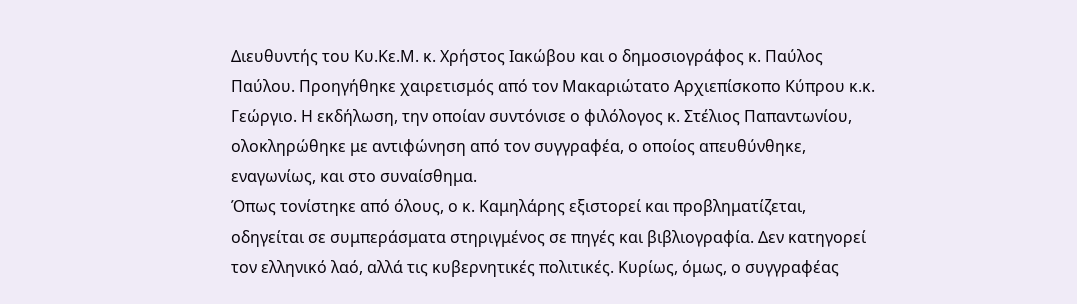Διευθυντής του Κυ.Κε.Μ. κ. Χρήστος Ιακώβου και ο δημοσιογράφος κ. Παύλος Παύλου. Προηγήθηκε χαιρετισμός από τον Μακαριώτατο Αρχιεπίσκοπο Κύπρου κ.κ. Γεώργιο. Η εκδήλωση, την οποίαν συντόνισε ο φιλόλογος κ. Στέλιος Παπαντωνίου, ολοκληρώθηκε με αντιφώνηση από τον συγγραφέα, ο οποίος απευθύνθηκε, εναγωνίως, και στο συναίσθημα.
Όπως τονίστηκε από όλους, ο κ. Καμηλάρης εξιστορεί και προβληματίζεται, οδηγείται σε συμπεράσματα στηριγμένος σε πηγές και βιβλιογραφία. Δεν κατηγορεί τον ελληνικό λαό, αλλά τις κυβερνητικές πολιτικές. Κυρίως, όμως, ο συγγραφέας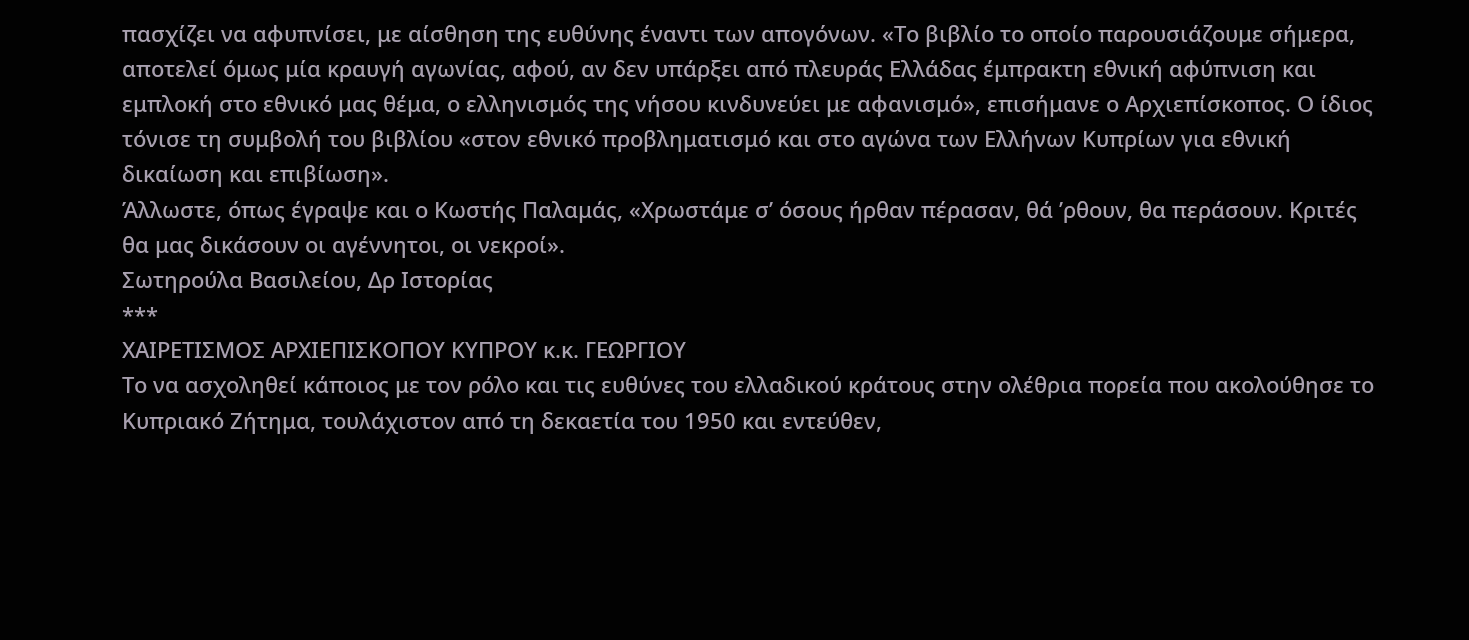πασχίζει να αφυπνίσει, με αίσθηση της ευθύνης έναντι των απογόνων. «Το βιβλίο το οποίο παρουσιάζουμε σήμερα, αποτελεί όμως μία κραυγή αγωνίας, αφού, αν δεν υπάρξει από πλευράς Ελλάδας έμπρακτη εθνική αφύπνιση και εμπλοκή στο εθνικό μας θέμα, ο ελληνισμός της νήσου κινδυνεύει με αφανισμό», επισήμανε ο Αρχιεπίσκοπος. Ο ίδιος τόνισε τη συμβολή του βιβλίου «στον εθνικό προβληματισμό και στο αγώνα των Ελλήνων Κυπρίων για εθνική δικαίωση και επιβίωση».
Άλλωστε, όπως έγραψε και ο Κωστής Παλαμάς, «Χρωστάμε σ’ όσους ήρθαν πέρασαν, θά ’ρθουν, θα περάσουν. Κριτές θα μας δικάσουν οι αγέννητοι, οι νεκροί».
Σωτηρούλα Βασιλείου, Δρ Ιστορίας
***
ΧΑΙΡΕΤΙΣΜΟΣ ΑΡΧΙΕΠΙΣΚΟΠΟΥ ΚΥΠΡΟΥ κ.κ. ΓΕΩΡΓΙΟΥ
Το να ασχοληθεί κάποιος με τον ρόλο και τις ευθύνες του ελλαδικού κράτους στην ολέθρια πορεία που ακολούθησε το Κυπριακό Ζήτημα, τουλάχιστον από τη δεκαετία του 1950 και εντεύθεν,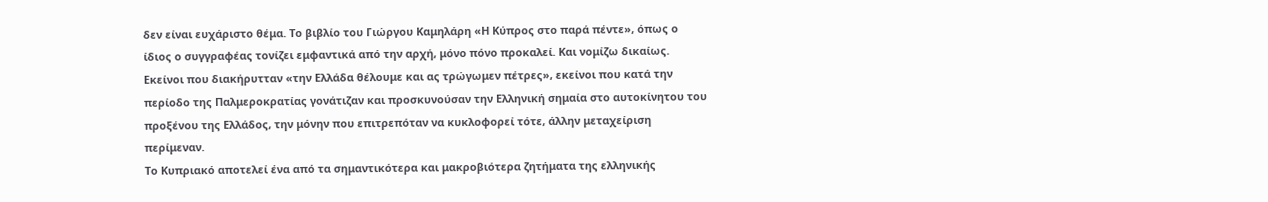δεν είναι ευχάριστο θέμα. Το βιβλίο του Γιώργου Καμηλάρη «Η Κύπρος στο παρά πέντε», όπως ο ίδιος ο συγγραφέας τονίζει εμφαντικά από την αρχή, μόνο πόνο προκαλεί. Και νομίζω δικαίως. Εκείνοι που διακήρυτταν «την Ελλάδα θέλουμε και ας τρώγωμεν πέτρες», εκείνοι που κατά την περίοδο της Παλμεροκρατίας γονάτιζαν και προσκυνούσαν την Ελληνική σημαία στο αυτοκίνητου του προξένου της Ελλάδος, την μόνην που επιτρεπόταν να κυκλοφορεί τότε, άλλην μεταχείριση περίμεναν.
Το Κυπριακό αποτελεί ένα από τα σημαντικότερα και μακροβιότερα ζητήματα της ελληνικής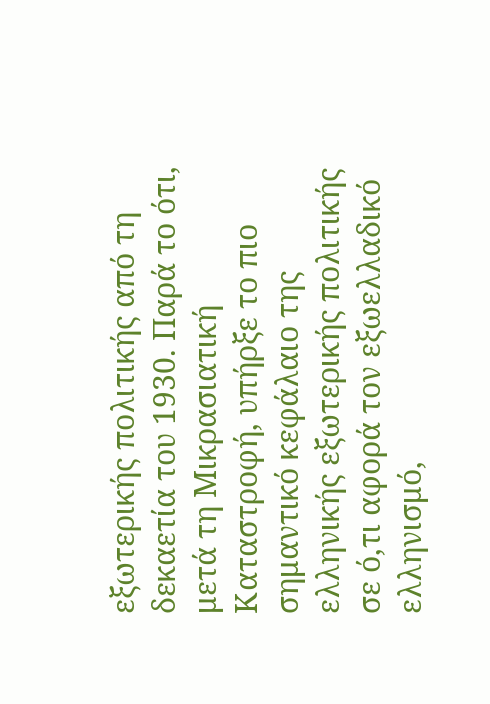εξωτερικής πολιτικής από τη δεκαετία του 1930. Παρά το ότι, μετά τη Μικρασιατική Καταστροφή, υπήρξε το πιο σημαντικό κεφάλαιο της ελληνικής εξωτερικής πολιτικής σε ό,τι αφορά τον εξωελλαδικό ελληνισμό,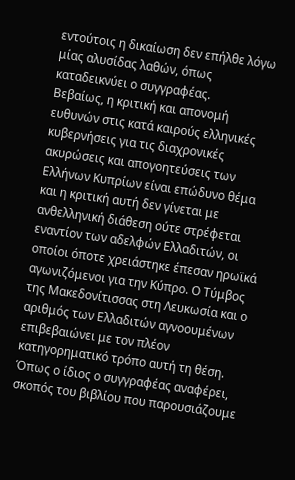εντούτοις η δικαίωση δεν επήλθε λόγω μίας αλυσίδας λαθών, όπως καταδεικνύει ο συγγραφέας.
Βεβαίως, η κριτική και απονομή ευθυνών στις κατά καιρούς ελληνικές κυβερνήσεις για τις διαχρονικές ακυρώσεις και απογοητεύσεις των Ελλήνων Κυπρίων είναι επώδυνο θέμα και η κριτική αυτή δεν γίνεται με ανθελληνική διάθεση ούτε στρέφεται εναντίον των αδελφών Ελλαδιτών, οι οποίοι όποτε χρειάστηκε έπεσαν ηρωϊκά αγωνιζόμενοι για την Κύπρο. Ο Τύμβος της Μακεδονίτισσας στη Λευκωσία και ο αριθμός των Ελλαδιτών αγνοουμένων επιβεβαιώνει με τον πλέον κατηγορηματικό τρόπο αυτή τη θέση.
Όπως ο ίδιος ο συγγραφέας αναφέρει, σκοπός του βιβλίου που παρουσιάζουμε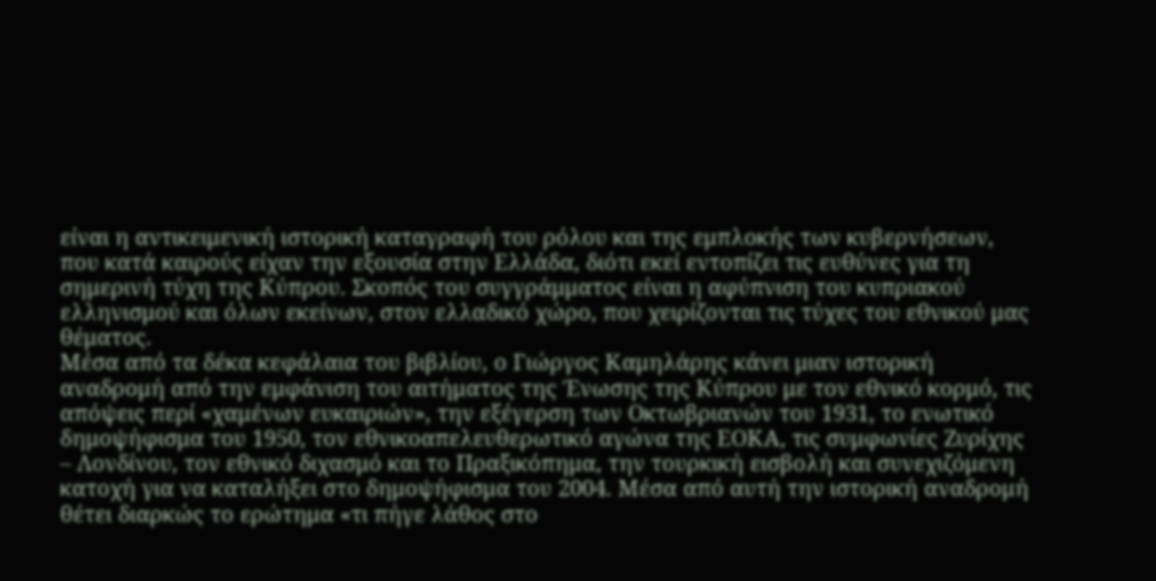είναι η αντικειμενική ιστορική καταγραφή του ρόλου και της εμπλοκής των κυβερνήσεων, που κατά καιρούς είχαν την εξουσία στην Ελλάδα, διότι εκεί εντοπίζει τις ευθύνες για τη σημερινή τύχη της Κύπρου. Σκοπός του συγγράμματος είναι η αφύπνιση του κυπριακού ελληνισμού και όλων εκείνων, στον ελλαδικό χώρο, που χειρίζονται τις τύχες του εθνικού μας θέματος.
Μέσα από τα δέκα κεφάλαια του βιβλίου, ο Γιώργος Καμηλάρης κάνει μιαν ιστορική αναδρομή από την εμφάνιση του αιτήματος της Ένωσης της Κύπρου με τον εθνικό κορμό, τις απόψεις περί «χαμένων ευκαιριών», την εξέγερση των Οκτωβριανών του 1931, το ενωτικό δημοψήφισμα του 1950, τον εθνικοαπελευθερωτικό αγώνα της ΕΟΚΑ, τις συμφωνίες Ζυρίχης – Λονδίνου, τον εθνικό διχασμό και το Πραξικόπημα, την τουρκική εισβολή και συνεχιζόμενη κατοχή για να καταλήξει στο δημοψήφισμα του 2004. Μέσα από αυτή την ιστορική αναδρομή θέτει διαρκώς το ερώτημα «τι πήγε λάθος στο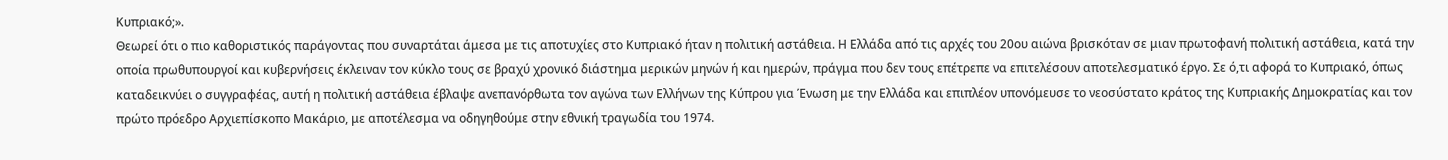Κυπριακό;».
Θεωρεί ότι ο πιο καθοριστικός παράγοντας που συναρτάται άμεσα με τις αποτυχίες στο Κυπριακό ήταν η πολιτική αστάθεια. Η Ελλάδα από τις αρχές του 20ου αιώνα βρισκόταν σε μιαν πρωτοφανή πολιτική αστάθεια, κατά την οποία πρωθυπουργοί και κυβερνήσεις έκλειναν τον κύκλο τους σε βραχύ χρονικό διάστημα μερικών μηνών ή και ημερών, πράγμα που δεν τους επέτρεπε να επιτελέσουν αποτελεσματικό έργο. Σε ό,τι αφορά το Κυπριακό, όπως καταδεικνύει ο συγγραφέας, αυτή η πολιτική αστάθεια έβλαψε ανεπανόρθωτα τον αγώνα των Ελλήνων της Κύπρου για Ένωση με την Ελλάδα και επιπλέον υπονόμευσε το νεοσύστατο κράτος της Κυπριακής Δημοκρατίας και τον πρώτο πρόεδρο Αρχιεπίσκοπο Μακάριο, με αποτέλεσμα να οδηγηθούμε στην εθνική τραγωδία του 1974.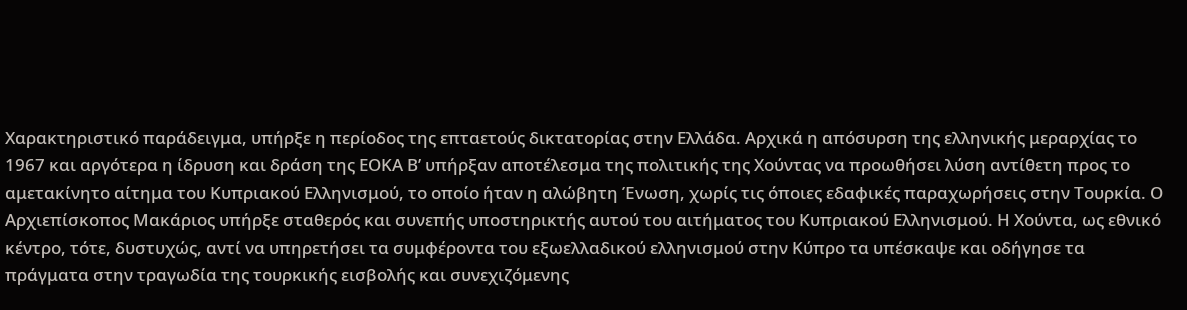Χαρακτηριστικό παράδειγμα, υπήρξε η περίοδος της επταετούς δικτατορίας στην Ελλάδα. Αρχικά η απόσυρση της ελληνικής μεραρχίας το 1967 και αργότερα η ίδρυση και δράση της ΕΟΚΑ Β’ υπήρξαν αποτέλεσμα της πολιτικής της Χούντας να προωθήσει λύση αντίθετη προς το αμετακίνητο αίτημα του Κυπριακού Ελληνισμού, το οποίο ήταν η αλώβητη Ένωση, χωρίς τις όποιες εδαφικές παραχωρήσεις στην Τουρκία. Ο Αρχιεπίσκοπος Μακάριος υπήρξε σταθερός και συνεπής υποστηρικτής αυτού του αιτήματος του Κυπριακού Ελληνισμού. Η Χούντα, ως εθνικό κέντρο, τότε, δυστυχώς, αντί να υπηρετήσει τα συμφέροντα του εξωελλαδικού ελληνισμού στην Κύπρο τα υπέσκαψε και οδήγησε τα πράγματα στην τραγωδία της τουρκικής εισβολής και συνεχιζόμενης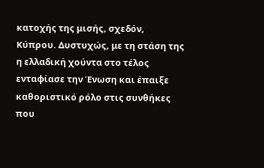κατοχής της μισής, σχεδόν, Κύπρου. Δυστυχώς, με τη στάση της η ελλαδική χούντα στο τέλος ενταφίασε την Ένωση και έπαιξε καθοριστικό ρόλο στις συνθήκες που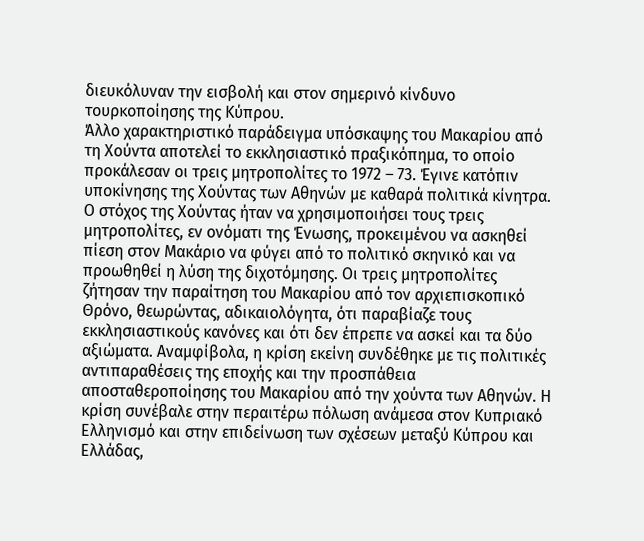διευκόλυναν την εισβολή και στον σημερινό κίνδυνο τουρκοποίησης της Κύπρου.
Άλλο χαρακτηριστικό παράδειγμα υπόσκαψης του Μακαρίου από τη Χούντα αποτελεί το εκκλησιαστικό πραξικόπημα, το οποίο προκάλεσαν οι τρεις μητροπολίτες το 1972 – 73. Έγινε κατόπιν υποκίνησης της Χούντας των Αθηνών με καθαρά πολιτικά κίνητρα. Ο στόχος της Χούντας ήταν να χρησιμοποιήσει τους τρεις μητροπολίτες, εν ονόματι της Ένωσης, προκειμένου να ασκηθεί πίεση στον Μακάριο να φύγει από το πολιτικό σκηνικό και να προωθηθεί η λύση της διχοτόμησης. Οι τρεις μητροπολίτες ζήτησαν την παραίτηση του Μακαρίου από τον αρχιεπισκοπικό Θρόνο, θεωρώντας, αδικαιολόγητα, ότι παραβίαζε τους εκκλησιαστικούς κανόνες και ότι δεν έπρεπε να ασκεί και τα δύο αξιώματα. Αναμφίβολα, η κρίση εκείνη συνδέθηκε με τις πολιτικές αντιπαραθέσεις της εποχής και την προσπάθεια αποσταθεροποίησης του Μακαρίου από την χούντα των Αθηνών. Η κρίση συνέβαλε στην περαιτέρω πόλωση ανάμεσα στον Κυπριακό Ελληνισμό και στην επιδείνωση των σχέσεων μεταξύ Κύπρου και Ελλάδας,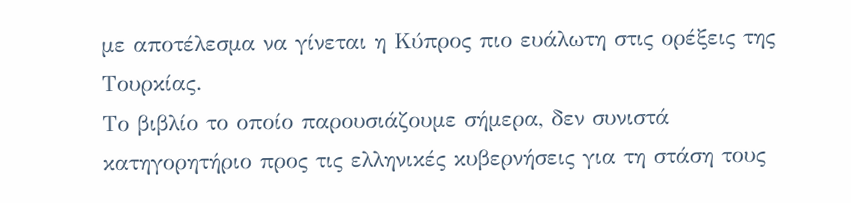με αποτέλεσμα να γίνεται η Κύπρος πιο ευάλωτη στις ορέξεις της Τουρκίας.
Το βιβλίο το οποίο παρουσιάζουμε σήμερα, δεν συνιστά κατηγορητήριο προς τις ελληνικές κυβερνήσεις για τη στάση τους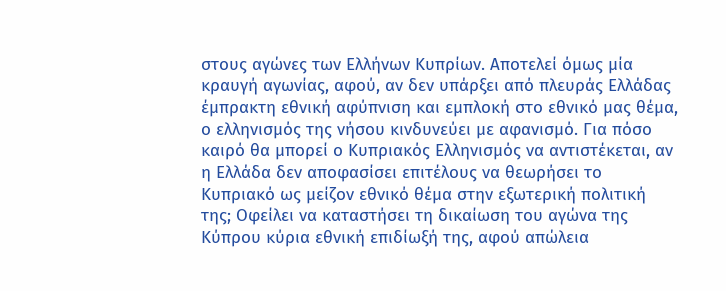στους αγώνες των Ελλήνων Κυπρίων. Αποτελεί όμως μία κραυγή αγωνίας, αφού, αν δεν υπάρξει από πλευράς Ελλάδας έμπρακτη εθνική αφύπνιση και εμπλοκή στο εθνικό μας θέμα, ο ελληνισμός της νήσου κινδυνεύει με αφανισμό. Για πόσο καιρό θα μπορεί ο Κυπριακός Ελληνισμός να αντιστέκεται, αν η Ελλάδα δεν αποφασίσει επιτέλους να θεωρήσει το Κυπριακό ως μείζον εθνικό θέμα στην εξωτερική πολιτική της; Οφείλει να καταστήσει τη δικαίωση του αγώνα της Κύπρου κύρια εθνική επιδίωξή της, αφού απώλεια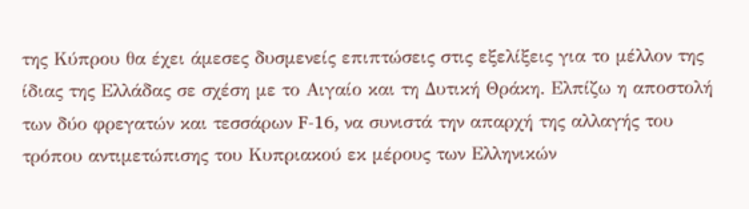της Κύπρου θα έχει άμεσες δυσμενείς επιπτώσεις στις εξελίξεις για το μέλλον της ίδιας της Ελλάδας σε σχέση με το Αιγαίο και τη Δυτική Θράκη. Ελπίζω η αποστολή των δύο φρεγατών και τεσσάρων F-16, να συνιστά την απαρχή της αλλαγής του τρόπου αντιμετώπισης του Κυπριακού εκ μέρους των Ελληνικών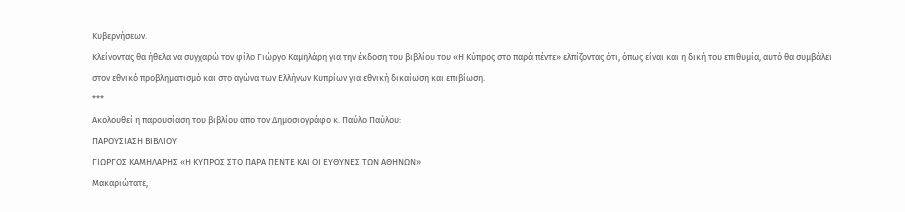Κυβερνήσεων.
Κλείνοντας θα ήθελα να συγχαρώ τον φίλο Γιώργο Καμηλάρη για την έκδοση του βιβλίου του «Η Κύπρος στο παρά πέντε» ελπίζοντας ότι, όπως είναι και η δική του επιθυμία, αυτό θα συμβάλει στον εθνικό προβληματισμό και στο αγώνα των Ελλήνων Κυπρίων για εθνική δικαίωση και επιβίωση.
***
Ακολουθεί η παρουσίαση του βιβλίου απο τον Δημοσιογράφο κ. Παύλο Παύλου:
ΠΑΡΟΥΣΙΑΣΗ ΒΙΒΛΙΟΥ
ΓΙΩΡΓΟΣ ΚΑΜΗΛΑΡΗΣ «Η ΚΥΠΡΟΣ ΣΤΟ ΠΑΡΑ ΠΕΝΤΕ ΚΑΙ ΟΙ ΕΥΘΥΝΕΣ ΤΩΝ ΑΘΗΝΩΝ»
Μακαριώτατε,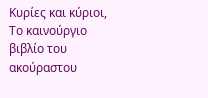Κυρίες και κύριοι,
Το καινούργιο βιβλίο του ακούραστου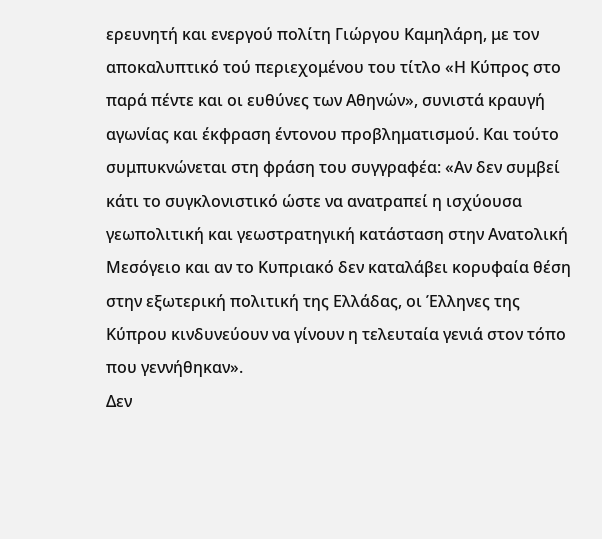ερευνητή και ενεργού πολίτη Γιώργου Καμηλάρη, με τον αποκαλυπτικό τού περιεχομένου του τίτλο «Η Κύπρος στο παρά πέντε και οι ευθύνες των Αθηνών», συνιστά κραυγή αγωνίας και έκφραση έντονου προβληματισμού. Και τούτο συμπυκνώνεται στη φράση του συγγραφέα: «Αν δεν συμβεί κάτι το συγκλονιστικό ώστε να ανατραπεί η ισχύουσα γεωπολιτική και γεωστρατηγική κατάσταση στην Ανατολική Μεσόγειο και αν το Κυπριακό δεν καταλάβει κορυφαία θέση στην εξωτερική πολιτική της Ελλάδας, οι Έλληνες της Κύπρου κινδυνεύουν να γίνουν η τελευταία γενιά στον τόπο που γεννήθηκαν».
Δεν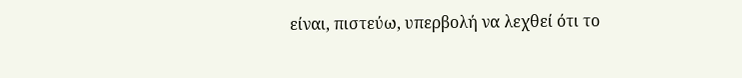είναι, πιστεύω, υπερβολή να λεχθεί ότι το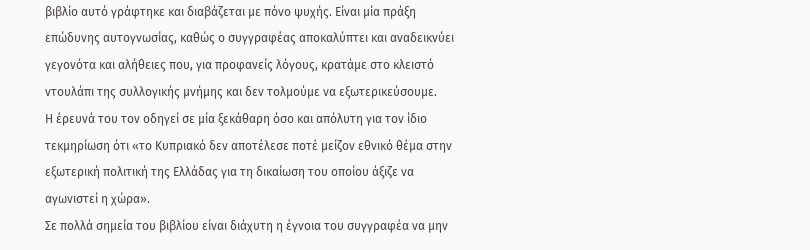βιβλίο αυτό γράφτηκε και διαβάζεται με πόνο ψυχής. Είναι μία πράξη επώδυνης αυτογνωσίας, καθώς ο συγγραφέας αποκαλύπτει και αναδεικνύει γεγονότα και αλήθειες που, για προφανείς λόγους, κρατάμε στο κλειστό ντουλάπι της συλλογικής μνήμης και δεν τολμούμε να εξωτερικεύσουμε.
Η έρευνά του τον οδηγεί σε μία ξεκάθαρη όσο και απόλυτη για τον ίδιο τεκμηρίωση ότι «το Κυπριακό δεν αποτέλεσε ποτέ μείζον εθνικό θέμα στην εξωτερική πολιτική της Ελλάδας για τη δικαίωση του οποίου άξιζε να αγωνιστεί η χώρα».
Σε πολλά σημεία του βιβλίου είναι διάχυτη η έγνοια του συγγραφέα να μην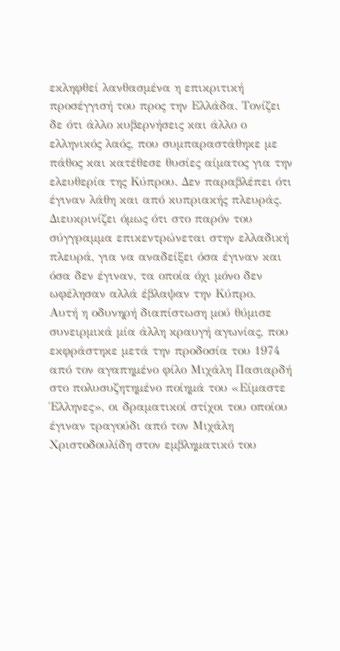εκληφθεί λανθασμένα η επικριτική προσέγγισή του προς την Ελλάδα. Τονίζει δε ότι άλλο κυβερνήσεις και άλλο ο ελληνικός λαός, που συμπαραστάθηκε με πάθος και κατέθεσε θυσίες αίματος για την ελευθερία της Κύπρου. Δεν παραβλέπει ότι έγιναν λάθη και από κυπριακής πλευράς. Διευκρινίζει όμως ότι στο παρόν του σύγγραμμα επικεντρώνεται στην ελλαδική πλευρά, για να αναδείξει όσα έγιναν και όσα δεν έγιναν, τα οποία όχι μόνο δεν ωφέλησαν αλλά έβλαψαν την Κύπρο.
Αυτή η οδυνηρή διαπίστωση μού θύμισε συνειρμικά μία άλλη κραυγή αγωνίας, που εκφράστηκε μετά την προδοσία του 1974 από τον αγαπημένο φίλο Μιχάλη Πασιαρδή στο πολυσυζητημένο ποίημά του «Είμαστε Έλληνες», οι δραματικοί στίχοι του οποίου έγιναν τραγούδι από τον Μιχάλη Χριστοδουλίδη στον εμβληματικό του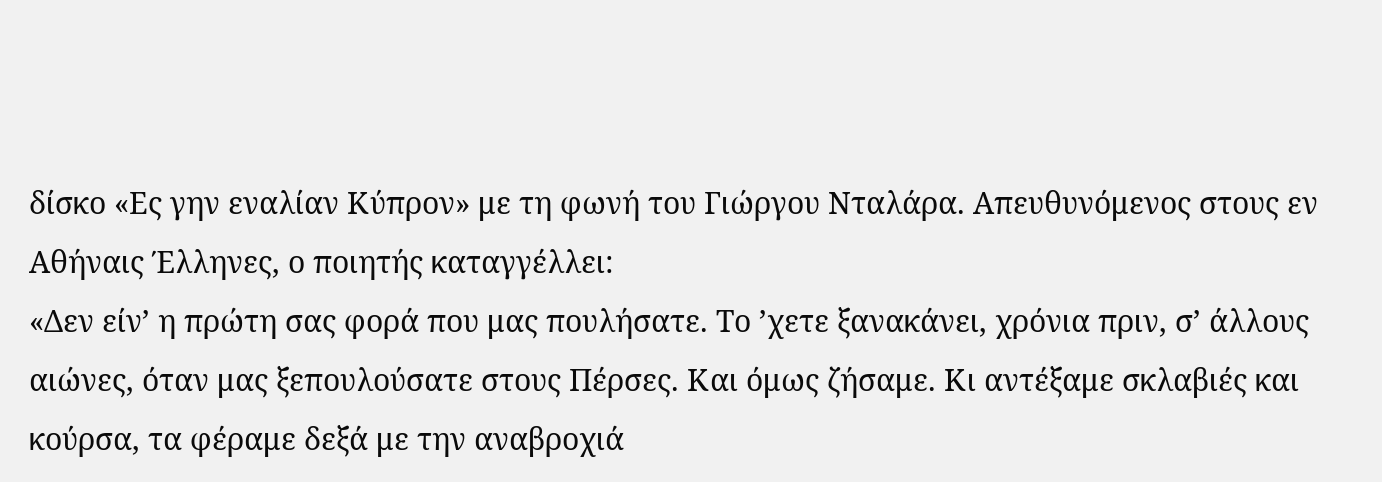δίσκο «Ες γην εναλίαν Κύπρον» με τη φωνή του Γιώργου Νταλάρα. Απευθυνόμενος στους εν Αθήναις Έλληνες, ο ποιητής καταγγέλλει:
«Δεν είν’ η πρώτη σας φορά που μας πουλήσατε. Το ’χετε ξανακάνει, χρόνια πριν, σ’ άλλους αιώνες, όταν μας ξεπουλούσατε στους Πέρσες. Και όμως ζήσαμε. Κι αντέξαμε σκλαβιές και κούρσα, τα φέραμε δεξά με την αναβροχιά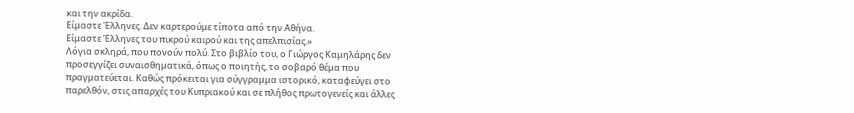και την ακρίδα.
Είμαστε Έλληνες. Δεν καρτερούμε τίποτα από την Αθήνα.
Είμαστε Έλληνες του πικρού καιρού και της απελπισίας.»
Λόγια σκληρά, που πονούν πολύ. Στο βιβλίο του, ο Γιώργος Καμηλάρης δεν προσεγγίζει συναισθηματικά, όπως ο ποιητής, το σοβαρό θέμα που πραγματεύεται. Καθώς πρόκειται για σύγγραμμα ιστορικό, καταφεύγει στο παρελθόν, στις απαρχές του Κυπριακού και σε πλήθος πρωτογενείς και άλλες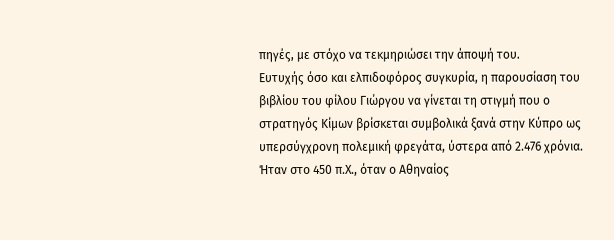πηγές, με στόχο να τεκμηριώσει την άποψή του.
Ευτυχής όσο και ελπιδοφόρος συγκυρία, η παρουσίαση του βιβλίου του φίλου Γιώργου να γίνεται τη στιγμή που ο στρατηγός Κίμων βρίσκεται συμβολικά ξανά στην Κύπρο ως υπερσύγχρονη πολεμική φρεγάτα, ύστερα από 2.476 χρόνια. Ήταν στο 450 π.Χ., όταν ο Αθηναίος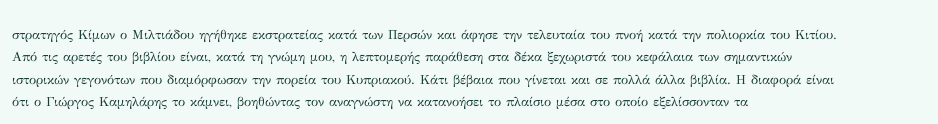στρατηγός Κίμων ο Μιλτιάδου ηγήθηκε εκστρατείας κατά των Περσών και άφησε την τελευταία του πνοή κατά την πολιορκία του Κιτίου.
Από τις αρετές του βιβλίου είναι, κατά τη γνώμη μου, η λεπτομερής παράθεση στα δέκα ξεχωριστά του κεφάλαια των σημαντικών ιστορικών γεγονότων που διαμόρφωσαν την πορεία του Κυπριακού. Κάτι βέβαια που γίνεται και σε πολλά άλλα βιβλία. Η διαφορά είναι ότι ο Γιώργος Καμηλάρης το κάμνει, βοηθώντας τον αναγνώστη να κατανοήσει το πλαίσιο μέσα στο οποίο εξελίσσονταν τα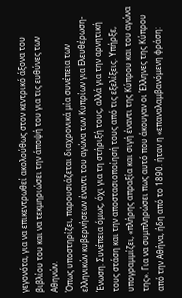γεγονότα, για να επικεντρωθεί ακολούθως στον κεντρικό άξονα του βιβλίου του και να τεκμηριώσει την άποψή του για τις ευθύνες των Αθηνών.
Όπως υποστηρίζει, παρουσιάζεται διαχρονικά μία συνέπεια των ελληνικών κυβερνήσεων έναντι του αγώνα των Κυπρίων για Ελευθέρωση-Ένωση. Συνέπεια όμως, όχι για τη στήριξή τους, αλλά για την αρνητική τους στάση και την αποστασιοποίησή τους από τις εξελίξεις. Υπήρξε, υπογραμμίζει, «πλήρης απραξία και σιγή έναντι της Κύπρου και του αγώνα της». Για να συμπληρώσει πως αυτό που άκουγαν οι Έλληνες της Κύπρου από την Αθήνα, ήδη από το 1890. ήταν η «επαναλαμβανόμενη φράση: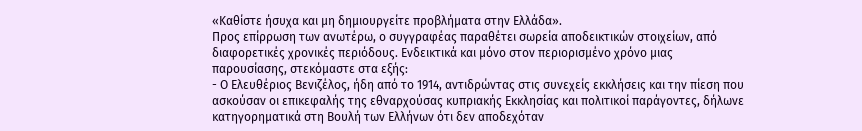«Καθίστε ήσυχα και μη δημιουργείτε προβλήματα στην Ελλάδα».
Προς επίρρωση των ανωτέρω, ο συγγραφέας παραθέτει σωρεία αποδεικτικών στοιχείων, από διαφορετικές χρονικές περιόδους. Ενδεικτικά και μόνο στον περιορισμένο χρόνο μιας παρουσίασης, στεκόμαστε στα εξής:
- Ο Ελευθέριος Βενιζέλος, ήδη από το 1914, αντιδρώντας στις συνεχείς εκκλήσεις και την πίεση που ασκούσαν οι επικεφαλής της εθναρχούσας κυπριακής Εκκλησίας και πολιτικοί παράγοντες, δήλωνε κατηγορηματικά στη Βουλή των Ελλήνων ότι δεν αποδεχόταν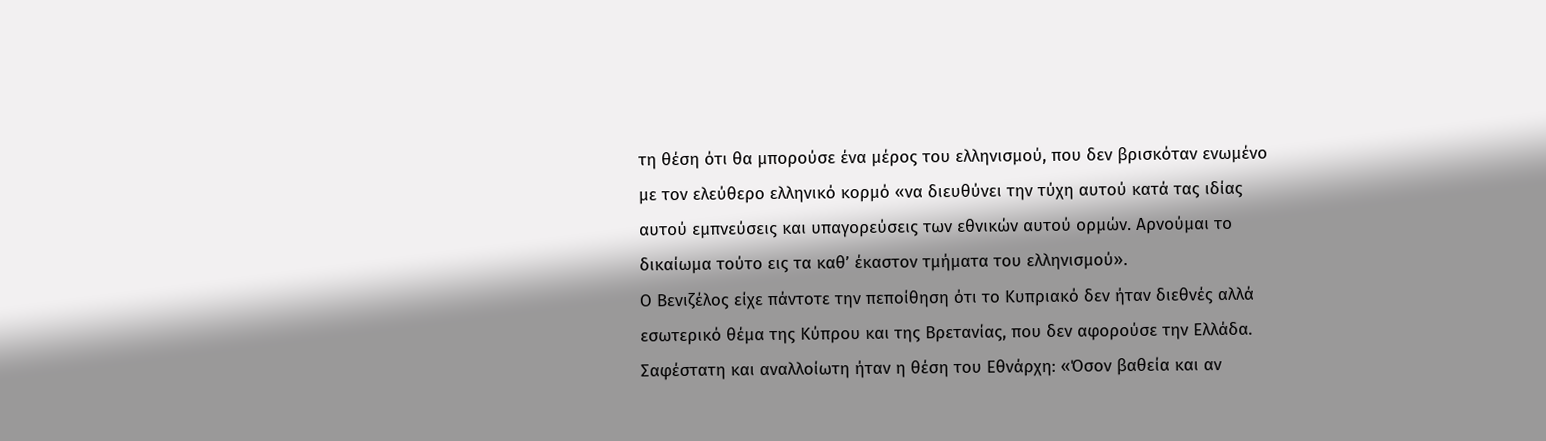τη θέση ότι θα μπορούσε ένα μέρος του ελληνισμού, που δεν βρισκόταν ενωμένο με τον ελεύθερο ελληνικό κορμό «να διευθύνει την τύχη αυτού κατά τας ιδίας αυτού εμπνεύσεις και υπαγορεύσεις των εθνικών αυτού ορμών. Αρνούμαι το δικαίωμα τούτο εις τα καθ’ έκαστον τμήματα του ελληνισμού».
Ο Βενιζέλος είχε πάντοτε την πεποίθηση ότι το Κυπριακό δεν ήταν διεθνές αλλά εσωτερικό θέμα της Κύπρου και της Βρετανίας, που δεν αφορούσε την Ελλάδα.
Σαφέστατη και αναλλοίωτη ήταν η θέση του Εθνάρχη: «Όσον βαθεία και αν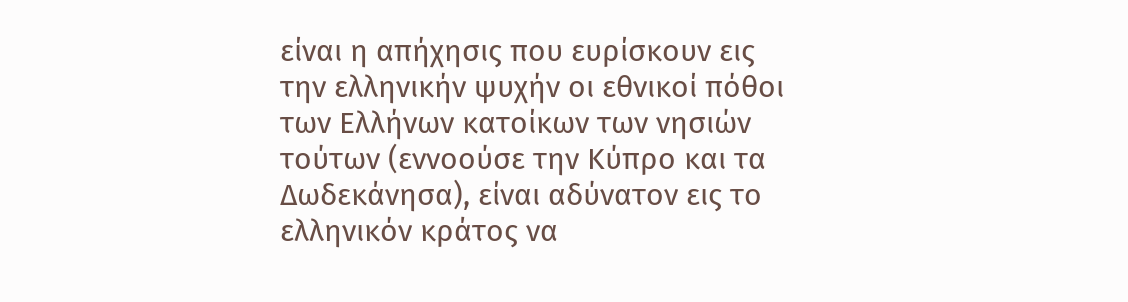είναι η απήχησις που ευρίσκουν εις την ελληνικήν ψυχήν οι εθνικοί πόθοι των Ελλήνων κατοίκων των νησιών τούτων (εννοούσε την Κύπρο και τα Δωδεκάνησα), είναι αδύνατον εις το ελληνικόν κράτος να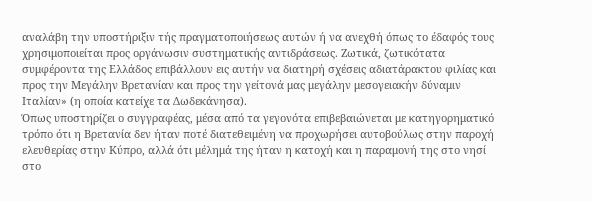αναλάβη την υποστήριξιν τής πραγματοποιήσεως αυτών ή να ανεχθή όπως το έδαφός τους χρησιμοποιείται προς οργάνωσιν συστηματικής αντιδράσεως. Ζωτικά, ζωτικότατα συμφέροντα της Ελλάδος επιβάλλουν εις αυτήν να διατηρή σχέσεις αδιατάρακτου φιλίας και προς την Μεγάλην Βρετανίαν και προς την γείτονά μας μεγάλην μεσογειακήν δύναμιν Ιταλίαν» (η οποία κατείχε τα Δωδεκάνησα).
Όπως υποστηρίζει ο συγγραφέας, μέσα από τα γεγονότα επιβεβαιώνεται με κατηγορηματικό τρόπο ότι η Βρετανία δεν ήταν ποτέ διατεθειμένη να προχωρήσει αυτοβούλως στην παροχή ελευθερίας στην Κύπρο, αλλά ότι μέλημά της ήταν η κατοχή και η παραμονή της στο νησί στο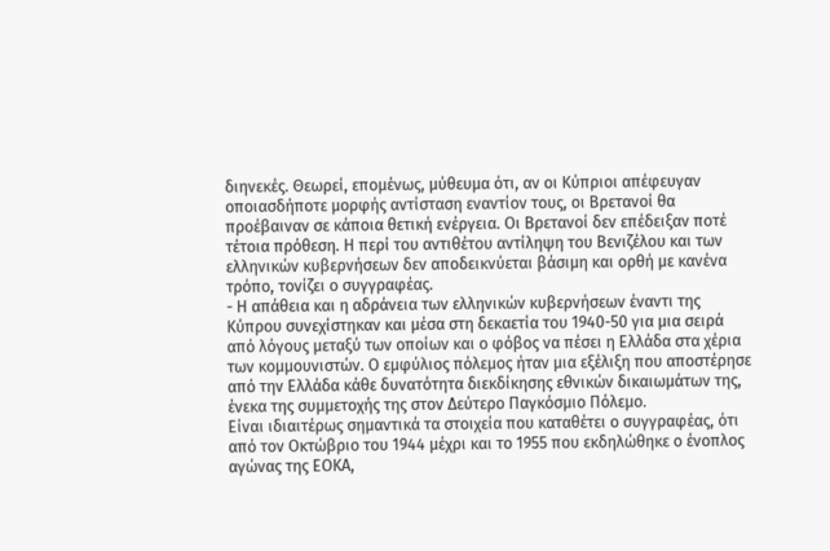διηνεκές. Θεωρεί, επομένως, μύθευμα ότι, αν οι Κύπριοι απέφευγαν οποιασδήποτε μορφής αντίσταση εναντίον τους, οι Βρετανοί θα προέβαιναν σε κάποια θετική ενέργεια. Οι Βρετανοί δεν επέδειξαν ποτέ τέτοια πρόθεση. Η περί του αντιθέτου αντίληψη του Βενιζέλου και των ελληνικών κυβερνήσεων δεν αποδεικνύεται βάσιμη και ορθή με κανένα τρόπο, τονίζει ο συγγραφέας.
- Η απάθεια και η αδράνεια των ελληνικών κυβερνήσεων έναντι της Κύπρου συνεχίστηκαν και μέσα στη δεκαετία του 1940-50 για μια σειρά από λόγους μεταξύ των οποίων και ο φόβος να πέσει η Ελλάδα στα χέρια των κομμουνιστών. Ο εμφύλιος πόλεμος ήταν μια εξέλιξη που αποστέρησε από την Ελλάδα κάθε δυνατότητα διεκδίκησης εθνικών δικαιωμάτων της, ένεκα της συμμετοχής της στον Δεύτερο Παγκόσμιο Πόλεμο.
Είναι ιδιαιτέρως σημαντικά τα στοιχεία που καταθέτει ο συγγραφέας, ότι από τον Οκτώβριο του 1944 μέχρι και το 1955 που εκδηλώθηκε ο ένοπλος αγώνας της ΕΟΚΑ,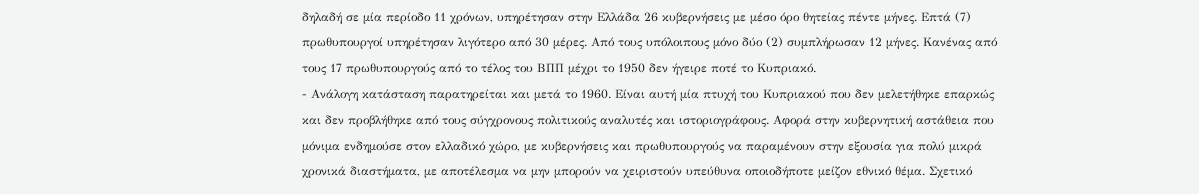δηλαδή σε μία περίοδο 11 χρόνων, υπηρέτησαν στην Ελλάδα 26 κυβερνήσεις με μέσο όρο θητείας πέντε μήνες. Επτά (7) πρωθυπουργοί υπηρέτησαν λιγότερο από 30 μέρες. Από τους υπόλοιπους μόνο δύο (2) συμπλήρωσαν 12 μήνες. Κανένας από τους 17 πρωθυπουργούς από το τέλος του ΒΠΠ μέχρι το 1950 δεν ήγειρε ποτέ το Κυπριακό.
- Ανάλογη κατάσταση παρατηρείται και μετά το 1960. Είναι αυτή μία πτυχή του Κυπριακού που δεν μελετήθηκε επαρκώς και δεν προβλήθηκε από τους σύγχρονους πολιτικούς αναλυτές και ιστοριογράφους. Αφορά στην κυβερνητική αστάθεια που μόνιμα ενδημούσε στον ελλαδικό χώρο, με κυβερνήσεις και πρωθυπουργούς να παραμένουν στην εξουσία για πολύ μικρά χρονικά διαστήματα, με αποτέλεσμα να μην μπορούν να χειριστούν υπεύθυνα οποιοδήποτε μείζον εθνικό θέμα. Σχετικό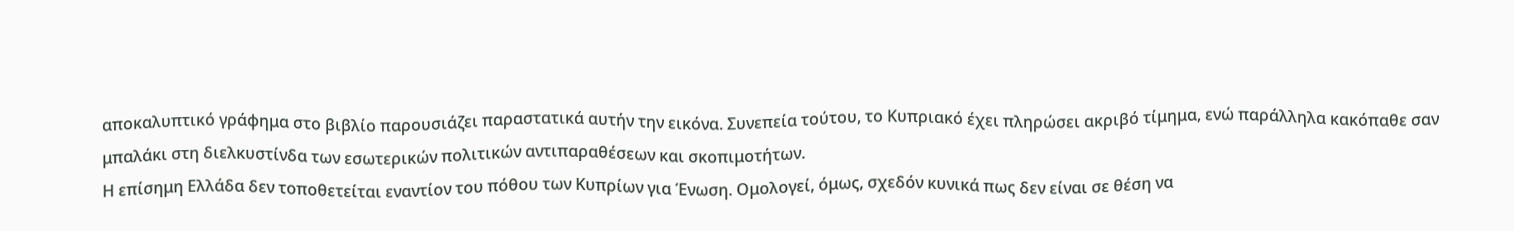αποκαλυπτικό γράφημα στο βιβλίο παρουσιάζει παραστατικά αυτήν την εικόνα. Συνεπεία τούτου, το Κυπριακό έχει πληρώσει ακριβό τίμημα, ενώ παράλληλα κακόπαθε σαν μπαλάκι στη διελκυστίνδα των εσωτερικών πολιτικών αντιπαραθέσεων και σκοπιμοτήτων.
Η επίσημη Ελλάδα δεν τοποθετείται εναντίον του πόθου των Κυπρίων για Ένωση. Ομολογεί, όμως, σχεδόν κυνικά πως δεν είναι σε θέση να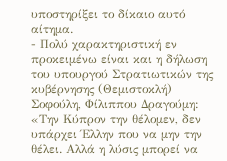υποστηρίξει το δίκαιο αυτό αίτημα.
- Πολύ χαρακτηριστική εν προκειμένω είναι και η δήλωση του υπουργού Στρατιωτικών της κυβέρνησης (Θεμιστοκλή) Σοφούλη, Φίλιππου Δραγούμη: «Την Κύπρον την θέλομεν, δεν υπάρχει Έλλην που να μην την θέλει. Αλλά η λύσις μπορεί να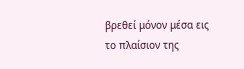βρεθεί μόνον μέσα εις το πλαίσιον της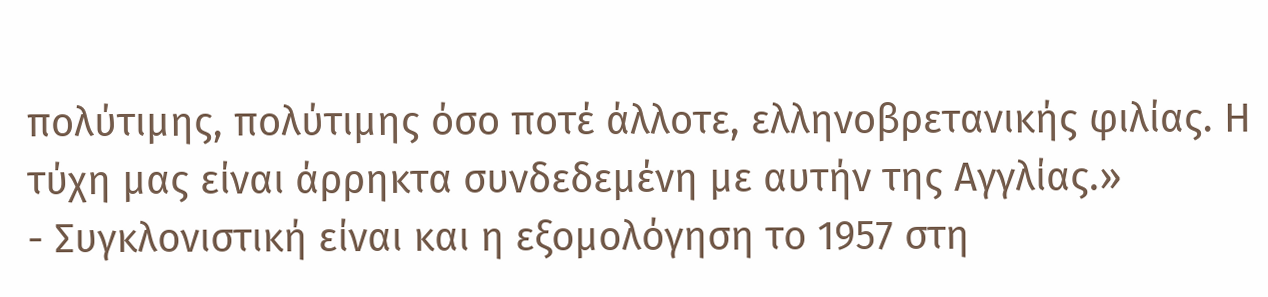πολύτιμης, πολύτιμης όσο ποτέ άλλοτε, ελληνοβρετανικής φιλίας. Η τύχη μας είναι άρρηκτα συνδεδεμένη με αυτήν της Αγγλίας.»
- Συγκλονιστική είναι και η εξομολόγηση το 1957 στη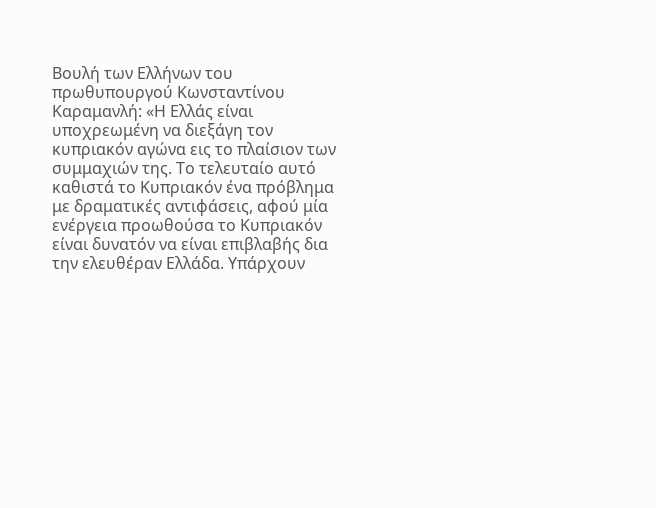Βουλή των Ελλήνων του πρωθυπουργού Κωνσταντίνου Καραμανλή: «Η Ελλάς είναι υποχρεωμένη να διεξάγη τον κυπριακόν αγώνα εις το πλαίσιον των συμμαχιών της. Το τελευταίο αυτό καθιστά το Κυπριακόν ένα πρόβλημα με δραματικές αντιφάσεις, αφού μία ενέργεια προωθούσα το Κυπριακόν είναι δυνατόν να είναι επιβλαβής δια την ελευθέραν Ελλάδα. Υπάρχουν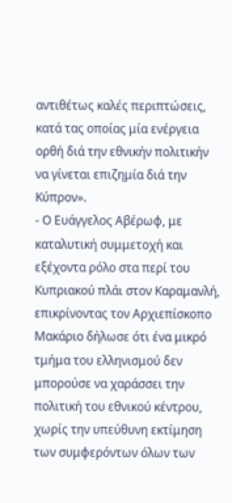αντιθέτως καλές περιπτώσεις, κατά τας οποίας μία ενέργεια ορθή διά την εθνικήν πολιτικήν να γίνεται επιζημία διά την Κύπρον».
- Ο Ευάγγελος Αβέρωφ, με καταλυτική συμμετοχή και εξέχοντα ρόλο στα περί του Κυπριακού πλάι στον Καραμανλή, επικρίνοντας τον Αρχιεπίσκοπο Μακάριο δήλωσε ότι ένα μικρό τμήμα του ελληνισμού δεν μπορούσε να χαράσσει την πολιτική του εθνικού κέντρου, χωρίς την υπεύθυνη εκτίμηση των συμφερόντων όλων των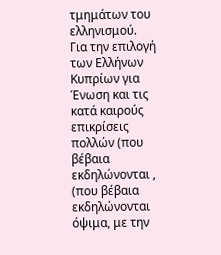τμημάτων του ελληνισμού.
Για την επιλογή των Ελλήνων Κυπρίων για Ένωση και τις κατά καιρούς επικρίσεις πολλών (που βέβαια εκδηλώνονται , (που βέβαια εκδηλώνονται όψιμα, με την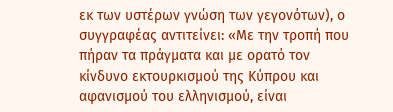εκ των υστέρων γνώση των γεγονότων), ο συγγραφέας αντιτείνει: «Με την τροπή που πήραν τα πράγματα και με ορατό τον κίνδυνο εκτουρκισμού της Κύπρου και αφανισμού του ελληνισμού, είναι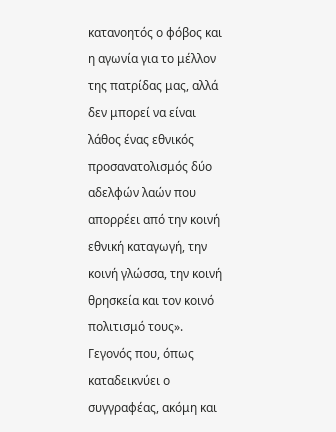κατανοητός ο φόβος και η αγωνία για το μέλλον της πατρίδας μας, αλλά δεν μπορεί να είναι λάθος ένας εθνικός προσανατολισμός δύο αδελφών λαών που απορρέει από την κοινή εθνική καταγωγή, την κοινή γλώσσα, την κοινή θρησκεία και τον κοινό πολιτισμό τους». Γεγονός που, όπως καταδεικνύει ο συγγραφέας, ακόμη και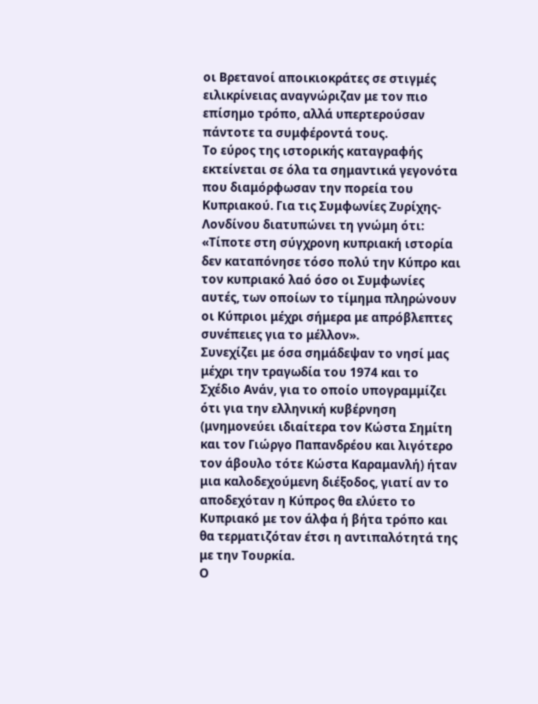οι Βρετανοί αποικιοκράτες σε στιγμές ειλικρίνειας αναγνώριζαν με τον πιο επίσημο τρόπο, αλλά υπερτερούσαν πάντοτε τα συμφέροντά τους.
Το εύρος της ιστορικής καταγραφής εκτείνεται σε όλα τα σημαντικά γεγονότα που διαμόρφωσαν την πορεία του Κυπριακού. Για τις Συμφωνίες Ζυρίχης-Λονδίνου διατυπώνει τη γνώμη ότι: «Τίποτε στη σύγχρονη κυπριακή ιστορία δεν καταπόνησε τόσο πολύ την Κύπρο και τον κυπριακό λαό όσο οι Συμφωνίες αυτές, των οποίων το τίμημα πληρώνουν οι Κύπριοι μέχρι σήμερα με απρόβλεπτες συνέπειες για το μέλλον».
Συνεχίζει με όσα σημάδεψαν το νησί μας μέχρι την τραγωδία του 1974 και το Σχέδιο Ανάν, για το οποίο υπογραμμίζει ότι για την ελληνική κυβέρνηση (μνημονεύει ιδιαίτερα τον Κώστα Σημίτη και τον Γιώργο Παπανδρέου και λιγότερο τον άβουλο τότε Κώστα Καραμανλή) ήταν μια καλοδεχούμενη διέξοδος, γιατί αν το αποδεχόταν η Κύπρος θα ελύετο το Κυπριακό με τον άλφα ή βήτα τρόπο και θα τερματιζόταν έτσι η αντιπαλότητά της με την Τουρκία.
Ο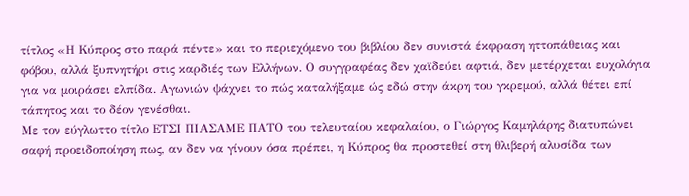τίτλος «Η Κύπρος στο παρά πέντε» και το περιεχόμενο του βιβλίου δεν συνιστά έκφραση ηττοπάθειας και φόβου, αλλά ξυπνητήρι στις καρδιές των Ελλήνων. Ο συγγραφέας δεν χαϊδεύει αφτιά, δεν μετέρχεται ευχολόγια για να μοιράσει ελπίδα. Αγωνιών ψάχνει το πώς καταλήξαμε ώς εδώ στην άκρη του γκρεμού, αλλά θέτει επί τάπητος και το δέον γενέσθαι.
Με τον εύγλωττο τίτλο ΕΤΣΙ ΠΙΑΣΑΜΕ ΠΑΤΟ του τελευταίου κεφαλαίου, ο Γιώργος Καμηλάρης διατυπώνει σαφή προειδοποίηση πως, αν δεν να γίνουν όσα πρέπει, η Κύπρος θα προστεθεί στη θλιβερή αλυσίδα των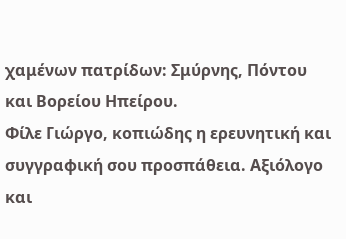χαμένων πατρίδων: Σμύρνης, Πόντου και Βορείου Ηπείρου.
Φίλε Γιώργο, κοπιώδης η ερευνητική και συγγραφική σου προσπάθεια. Αξιόλογο και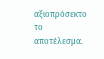αξιοπρόσεκτο το αποτέλεσμα.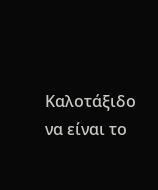Καλοτάξιδο να είναι το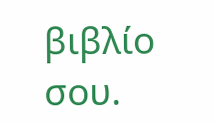βιβλίο σου.